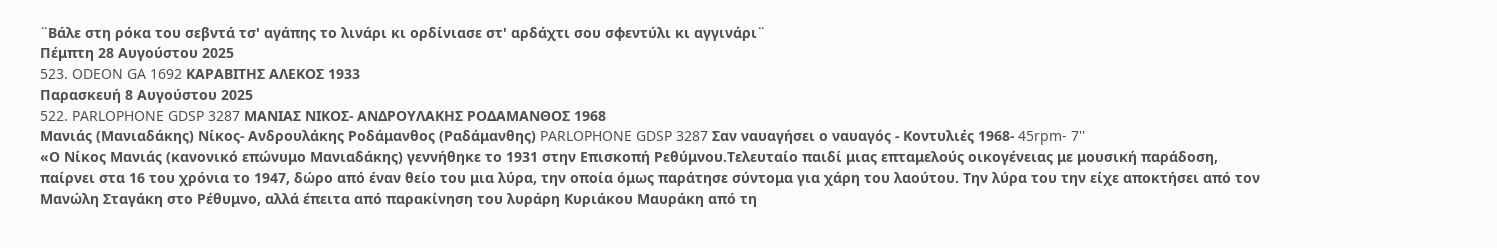¨Βάλε στη ρόκα του σεβντά τσ' αγάπης το λινάρι κι ορδίνιασε στ' αρδάχτι σου σφεντύλι κι αγγινάρι¨
Πέμπτη 28 Αυγούστου 2025
523. ODEON GA 1692 ΚΑΡΑΒΙΤΗΣ ΑΛΕΚΟΣ 1933
Παρασκευή 8 Αυγούστου 2025
522. PARLOPHONE GDSP 3287 ΜΑΝΙΑΣ ΝΙΚΟΣ- ΑΝΔΡΟΥΛΑΚΗΣ ΡΟΔΑΜΑΝΘΟΣ 1968
Μανιάς (Μανιαδάκης) Νίκος- Ανδρουλάκης Ροδάμανθος (Ραδάμανθης) PARLOPHONE GDSP 3287 Σαν ναυαγήσει ο ναυαγός - Κοντυλιές 1968- 45rpm- 7''
«Ο Νίκος Μανιάς (κανονικό επώνυμο Μανιαδάκης) γεννήθηκε το 1931 στην Επισκοπή Ρεθύμνου.Τελευταίο παιδί μιας επταμελούς οικογένειας με μουσική παράδοση, παίρνει στα 16 του χρόνια το 1947, δώρο από έναν θείο του μια λύρα, την οποία όμως παράτησε σύντομα για χάρη του λαούτου. Την λύρα του την είχε αποκτήσει από τον Μανώλη Σταγάκη στο Ρέθυμνο, αλλά έπειτα από παρακίνηση του λυράρη Κυριάκου Μαυράκη από τη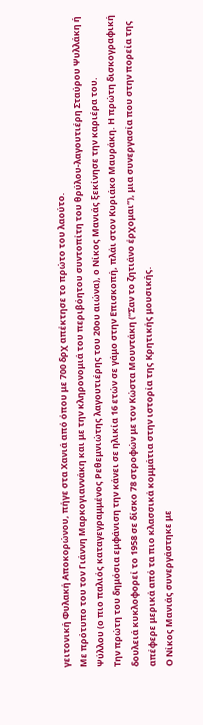γειτονική Φυλακή Αποκορώνου, πήγε στα Χανιά από όπου με 700 δρχ απέκτησε το πρώτο του λαούτο.
Με πρότυπο του τον Γιάννη Μαρκογιαννάκη και με την κληρονομιά του περιβόητου συντοπίτη του θρύλου-λαγουτιέρη Σταύρου Ψυλλάκη ή Ψύλλου (ο πιο παλιός καταγεγραμμένος Ρεθεμνιώτης λαγουτιέρης του 20ου αιώνα), ο Νίκος Μανιάς ξεκίνησε την καριέρα του.
Την πρώτη του δημόσια εμφάνιση την κάνει σε ηλικία 16 ετών σε γάμο στην Επισκοπή, πλάι στον Κυριάκο Μαυράκη. Η πρώτη δισκογραφική δουλειά κυκλοφορεί το 1958 σε δίσκο 78 στροφών με τον Κώστα Μουντάκη (“Σαν το ζητιάνο έρχομαι”), μια συνεργασία που στην πορεία της απέφερε μερικά από τα πιο κλασσικά κομμάτια στην ιστορία της Κρητικής μουσικής.
Ο Νίκος Μανιάς συνεργάστηκε με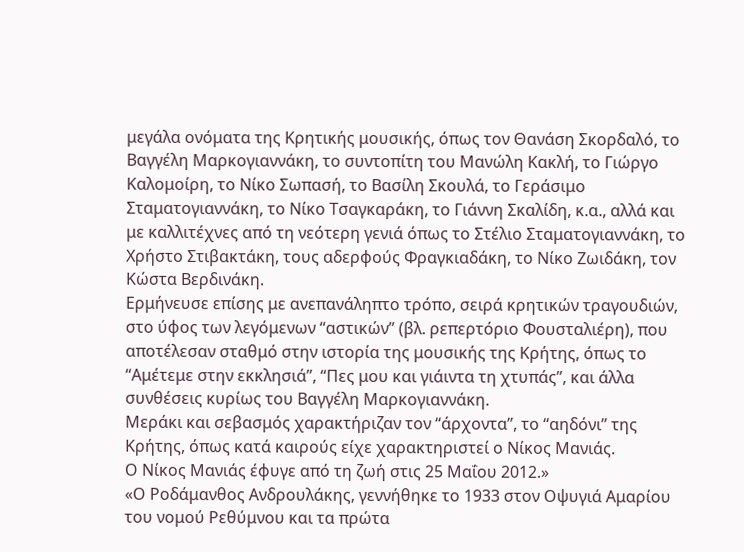μεγάλα ονόματα της Κρητικής μουσικής, όπως τον Θανάση Σκορδαλό, το Βαγγέλη Μαρκογιαννάκη, το συντοπίτη του Μανώλη Κακλή, το Γιώργο Καλομοίρη, το Νίκο Σωπασή, το Βασίλη Σκουλά, το Γεράσιμο Σταματογιαννάκη, το Νίκο Τσαγκαράκη, το Γιάννη Σκαλίδη, κ.α., αλλά και με καλλιτέχνες από τη νεότερη γενιά όπως το Στέλιο Σταματογιαννάκη, το Χρήστο Στιβακτάκη, τους αδερφούς Φραγκιαδάκη, το Νίκο Ζωιδάκη, τον Κώστα Βερδινάκη.
Ερμήνευσε επίσης με ανεπανάληπτο τρόπο, σειρά κρητικών τραγουδιών, στο ύφος των λεγόμενων “αστικών” (βλ. ρεπερτόριο Φουσταλιέρη), που αποτέλεσαν σταθμό στην ιστορία της μουσικής της Κρήτης, όπως το “Αμέτεμε στην εκκλησιά”, “Πες μου και γιάιντα τη χτυπάς”, και άλλα συνθέσεις κυρίως του Βαγγέλη Μαρκογιαννάκη.
Μεράκι και σεβασμός χαρακτήριζαν τον “άρχοντα”, το “αηδόνι” της Κρήτης, όπως κατά καιρούς είχε χαρακτηριστεί ο Νίκος Μανιάς.
Ο Νίκος Μανιάς έφυγε από τη ζωή στις 25 Μαΐου 2012.»
«Ο Ροδάμανθος Ανδρουλάκης, γεννήθηκε το 1933 στον Οψυγιά Αμαρίου του νομού Ρεθύμνου και τα πρώτα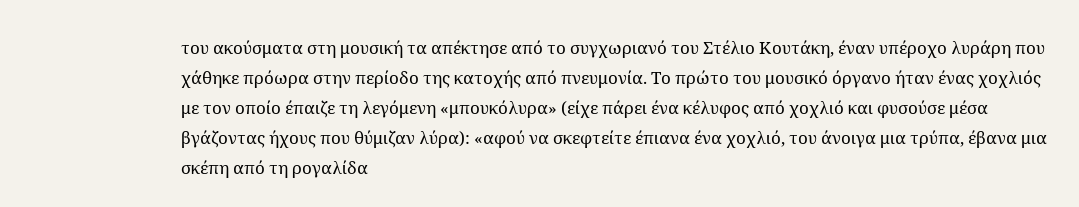του ακούσματα στη μουσική τα απέκτησε από το συγχωριανό του Στέλιο Κουτάκη, έναν υπέροχο λυράρη που χάθηκε πρόωρα στην περίοδο της κατοχής από πνευμονία. Το πρώτο του μουσικό όργανο ήταν ένας χοχλιός με τον οποίο έπαιζε τη λεγόμενη «μπουκόλυρα» (είχε πάρει ένα κέλυφος από χοχλιό και φυσούσε μέσα βγάζοντας ήχους που θύμιζαν λύρα): «αφού να σκεφτείτε έπιανα ένα χοχλιό, του άνοιγα μια τρύπα, έβανα μια σκέπη από τη ρογαλίδα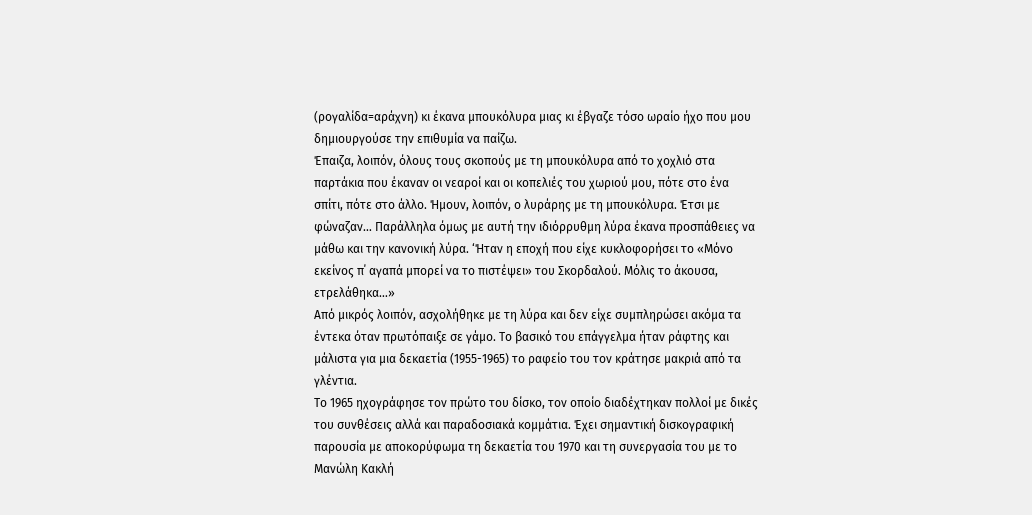(ρογαλίδα=αράχνη) κι έκανα μπουκόλυρα μιας κι έβγαζε τόσο ωραίο ήχο που μου δημιουργούσε την επιθυμία να παίζω.
Έπαιζα, λοιπόν, όλους τους σκοπούς με τη μπουκόλυρα από το χοχλιό στα παρτάκια που έκαναν οι νεαροί και οι κοπελιές του χωριού μου, πότε στο ένα σπίτι, πότε στο άλλο. Ήμουν, λοιπόν, ο λυράρης με τη μπουκόλυρα. Έτσι με φώναζαν… Παράλληλα όμως με αυτή την ιδιόρρυθμη λύρα έκανα προσπάθειες να μάθω και την κανονική λύρα. ‘Ήταν η εποχή που είχε κυκλοφορήσει το «Μόνο εκείνος π΄ αγαπά μπορεί να το πιστέψει» του Σκορδαλού. Μόλις το άκουσα, ετρελάθηκα…»
Από μικρός λοιπόν, ασχολήθηκε με τη λύρα και δεν είχε συμπληρώσει ακόμα τα έντεκα όταν πρωτόπαιξε σε γάμο. Το βασικό του επάγγελμα ήταν ράφτης και μάλιστα για μια δεκαετία (1955-1965) το ραφείο του τον κράτησε μακριά από τα γλέντια.
Το 1965 ηχογράφησε τον πρώτο του δίσκο, τον οποίο διαδέχτηκαν πολλοί με δικές του συνθέσεις αλλά και παραδοσιακά κομμάτια. Έχει σημαντική δισκογραφική παρουσία με αποκορύφωμα τη δεκαετία του 1970 και τη συνεργασία του με το Μανώλη Κακλή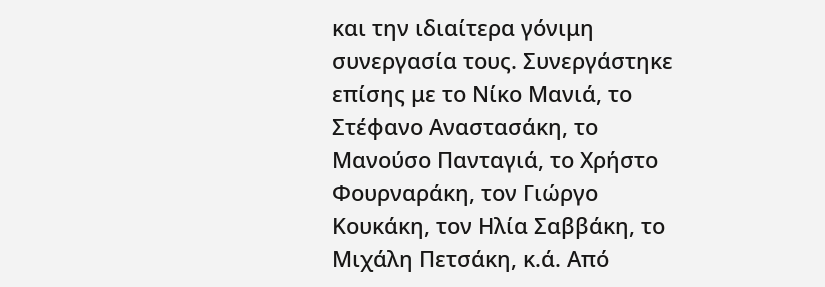και την ιδιαίτερα γόνιμη συνεργασία τους. Συνεργάστηκε επίσης με το Νίκο Μανιά, το Στέφανο Αναστασάκη, το Μανούσο Πανταγιά, το Χρήστο Φουρναράκη, τον Γιώργο Κουκάκη, τον Ηλία Σαββάκη, το Μιχάλη Πετσάκη, κ.ά. Από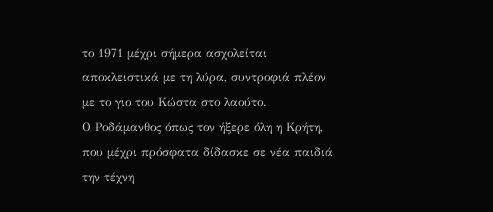το 1971 μέχρι σήμερα ασχολείται αποκλειστικά με τη λύρα, συντροφιά πλέον με το γιο του Κώστα στο λαούτο.
Ο Ροδάμανθος όπως τον ήξερε όλη η Κρήτη, που μέχρι πρόσφατα δίδασκε σε νέα παιδιά την τέχνη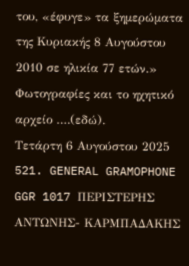του, «έφυγε» τα ξημερώματα της Κυριακής 8 Αυγούστου 2010 σε ηλικία 77 ετών.»
Φωτογραφίες και το ηχητικό αρχείο ….(εδώ).
Τετάρτη 6 Αυγούστου 2025
521. GENERAL GRAMOPHONE GGR 1017 ΠΕΡΙΣΤΕΡΗΣ ΑΝΤΩΝΗΣ- ΚΑΡΜΠΑΔΑΚΗΣ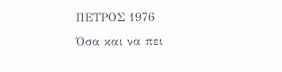ΠΕΤΡΟΣ 1976
Όσα και να πει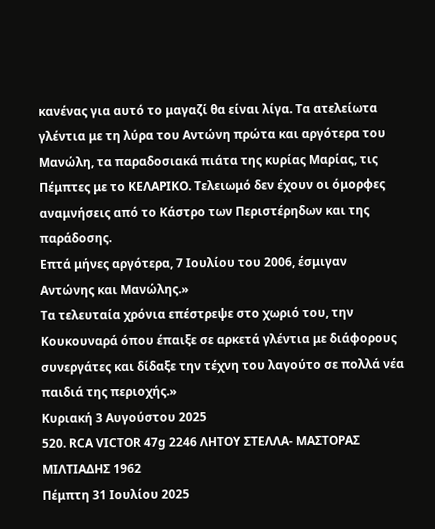κανένας για αυτό το μαγαζί θα είναι λίγα. Τα ατελείωτα γλέντια με τη λύρα του Αντώνη πρώτα και αργότερα του Μανώλη, τα παραδοσιακά πιάτα της κυρίας Μαρίας, τις Πέμπτες με το ΚΕΛΑΡΙΚΟ. Τελειωμό δεν έχουν οι όμορφες αναμνήσεις από το Κάστρο των Περιστέρηδων και της παράδοσης.
Επτά μήνες αργότερα, 7 Ιουλίου του 2006, έσμιγαν Αντώνης και Μανώλης.»
Τα τελευταία χρόνια επέστρεψε στο χωριό του, την Κουκουναρά όπου έπαιξε σε αρκετά γλέντια με διάφορους συνεργάτες και δίδαξε την τέχνη του λαγούτο σε πολλά νέα παιδιά της περιοχής.»
Κυριακή 3 Αυγούστου 2025
520. RCA VICTOR 47g 2246 ΛΗΤΟΥ ΣΤΕΛΛΑ- ΜΑΣΤΟΡΑΣ ΜΙΛΤΙΑΔΗΣ 1962
Πέμπτη 31 Ιουλίου 2025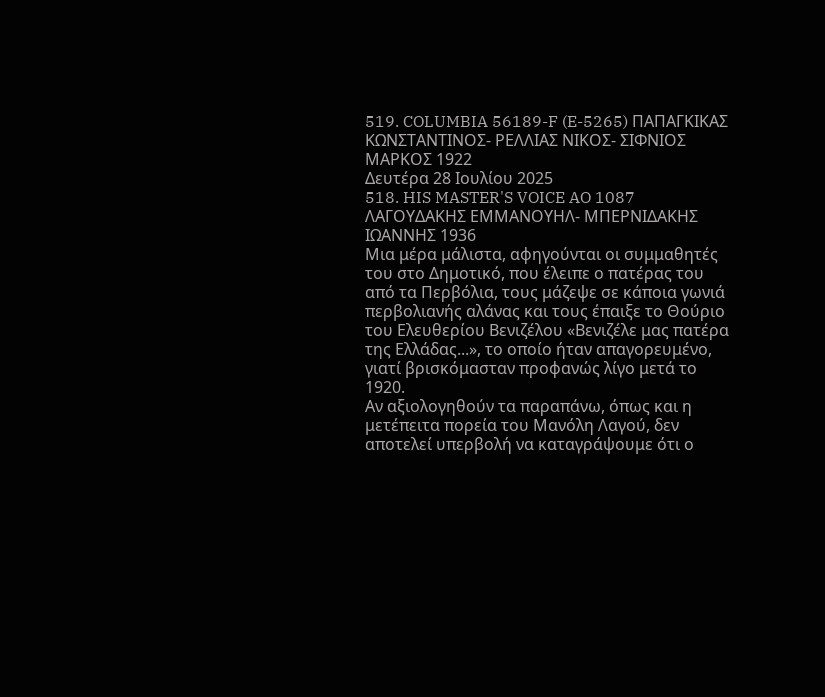519. COLUMBIA 56189-F (E-5265) ΠΑΠΑΓΚΙΚΑΣ ΚΩΝΣΤΑΝΤΙΝΟΣ- ΡΕΛΛΙΑΣ ΝΙΚΟΣ- ΣΙΦΝΙΟΣ ΜΑΡΚΟΣ 1922
Δευτέρα 28 Ιουλίου 2025
518. HIS MASTER'S VOICE AO 1087 ΛΑΓΟΥΔΑΚΗΣ ΕΜΜΑΝΟΥΗΛ- ΜΠΕΡΝΙΔΑΚΗΣ ΙΩΑΝΝΗΣ 1936
Μια μέρα μάλιστα, αφηγούνται οι συμμαθητές του στο Δημοτικό, που έλειπε ο πατέρας του από τα Περβόλια, τους μάζεψε σε κάποια γωνιά περβολιανής αλάνας και τους έπαιξε το Θούριο του Ελευθερίου Βενιζέλου «Βενιζέλε μας πατέρα της Ελλάδας...», το οποίο ήταν απαγορευμένο, γιατί βρισκόμασταν προφανώς λίγο μετά το 1920.
Αν αξιολογηθούν τα παραπάνω, όπως και η μετέπειτα πορεία του Μανόλη Λαγού, δεν αποτελεί υπερβολή να καταγράψουμε ότι ο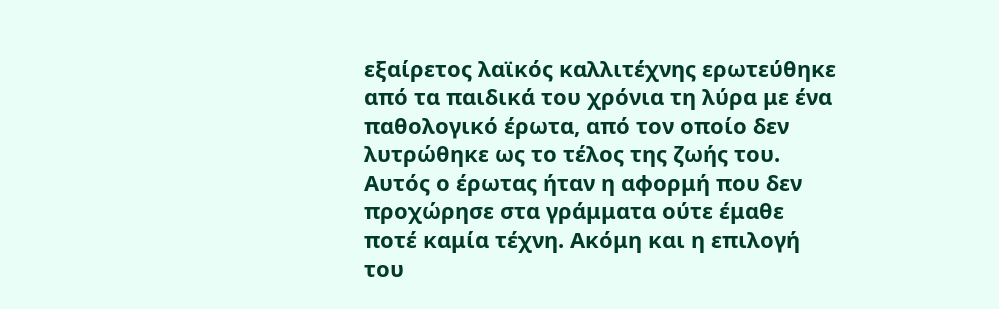εξαίρετος λαϊκός καλλιτέχνης ερωτεύθηκε από τα παιδικά του χρόνια τη λύρα με ένα παθολογικό έρωτα, από τον οποίο δεν λυτρώθηκε ως το τέλος της ζωής του. Αυτός ο έρωτας ήταν η αφορμή που δεν προχώρησε στα γράμματα ούτε έμαθε ποτέ καμία τέχνη. Ακόμη και η επιλογή του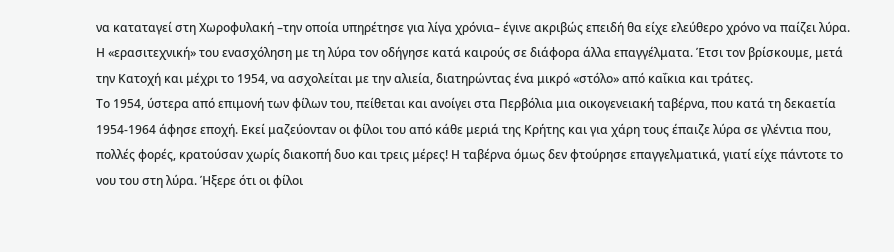να καταταγεί στη Χωροφυλακή –την οποία υπηρέτησε για λίγα χρόνια– έγινε ακριβώς επειδή θα είχε ελεύθερο χρόνο να παίζει λύρα.
Η «ερασιτεχνική» του ενασχόληση με τη λύρα τον οδήγησε κατά καιρούς σε διάφορα άλλα επαγγέλματα. Έτσι τον βρίσκουμε, μετά την Κατοχή και μέχρι το 1954, να ασχολείται με την αλιεία, διατηρώντας ένα μικρό «στόλο» από καΐκια και τράτες.
Το 1954, ύστερα από επιμονή των φίλων του, πείθεται και ανοίγει στα Περβόλια μια οικογενειακή ταβέρνα, που κατά τη δεκαετία 1954-1964 άφησε εποχή. Εκεί μαζεύονταν οι φίλοι του από κάθε μεριά της Κρήτης και για χάρη τους έπαιζε λύρα σε γλέντια που, πολλές φορές, κρατούσαν χωρίς διακοπή δυο και τρεις μέρες! Η ταβέρνα όμως δεν φτούρησε επαγγελματικά, γιατί είχε πάντοτε το νου του στη λύρα. Ήξερε ότι οι φίλοι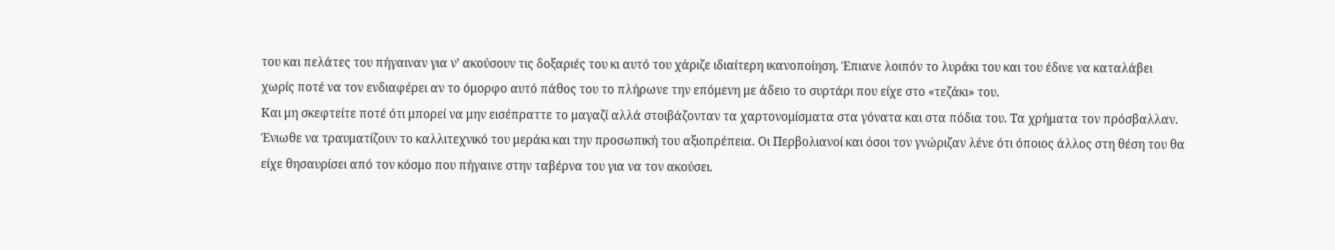του και πελάτες του πήγαιναν για ν’ ακούσουν τις δοξαριές του κι αυτό του χάριζε ιδιαίτερη ικανοποίηση. Έπιανε λοιπόν το λυράκι του και του έδινε να καταλάβει χωρίς ποτέ να τον ενδιαφέρει αν το όμορφο αυτό πάθος του το πλήρωνε την επόμενη με άδειο το συρτάρι που είχε στο «τεζάκι» του.
Και μη σκεφτείτε ποτέ ότι μπορεί να μην εισέπραττε το μαγαζί αλλά στοιβάζονταν τα χαρτονομίσματα στα γόνατα και στα πόδια του. Τα χρήματα τον πρόσβαλλαν. Ένιωθε να τραυματίζουν το καλλιτεχνικό του μεράκι και την προσωπική του αξιοπρέπεια. Οι Περβολιανοί και όσοι τον γνώριζαν λένε ότι όποιος άλλος στη θέση του θα είχε θησαυρίσει από τον κόσμο που πήγαινε στην ταβέρνα του για να τον ακούσει.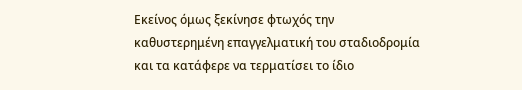Εκείνος όμως ξεκίνησε φτωχός την καθυστερημένη επαγγελματική του σταδιοδρομία και τα κατάφερε να τερματίσει το ίδιο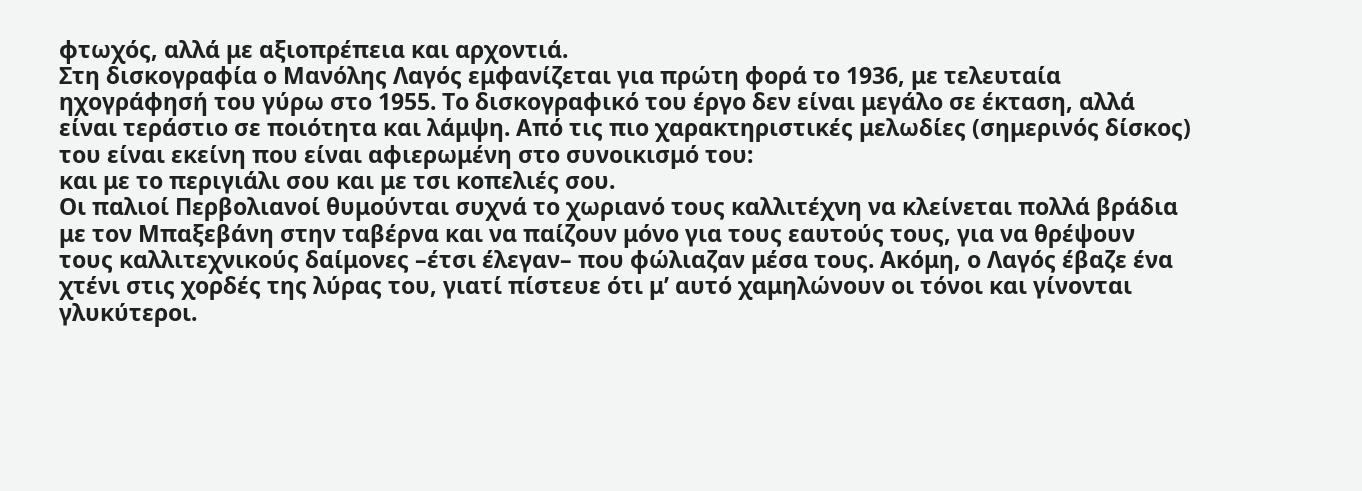φτωχός, αλλά με αξιοπρέπεια και αρχοντιά.
Στη δισκογραφία ο Μανόλης Λαγός εμφανίζεται για πρώτη φορά το 1936, με τελευταία ηχογράφησή του γύρω στο 1955. Το δισκογραφικό του έργο δεν είναι μεγάλο σε έκταση, αλλά είναι τεράστιο σε ποιότητα και λάμψη. Από τις πιο χαρακτηριστικές μελωδίες (σημερινός δίσκος) του είναι εκείνη που είναι αφιερωμένη στο συνοικισμό του:
και με το περιγιάλι σου και με τσι κοπελιές σου.
Οι παλιοί Περβολιανοί θυμούνται συχνά το χωριανό τους καλλιτέχνη να κλείνεται πολλά βράδια με τον Μπαξεβάνη στην ταβέρνα και να παίζουν μόνο για τους εαυτούς τους, για να θρέψουν τους καλλιτεχνικούς δαίμονες –έτσι έλεγαν– που φώλιαζαν μέσα τους. Ακόμη, ο Λαγός έβαζε ένα χτένι στις χορδές της λύρας του, γιατί πίστευε ότι μ’ αυτό χαμηλώνουν οι τόνοι και γίνονται γλυκύτεροι.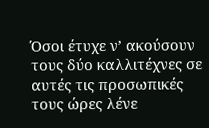Όσοι έτυχε ν’ ακούσουν τους δύο καλλιτέχνες σε αυτές τις προσωπικές τους ώρες λένε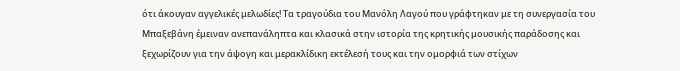ότι άκουγαν αγγελικές μελωδίες! Τα τραγούδια του Μανόλη Λαγού που γράφτηκαν με τη συνεργασία του Μπαξεβάνη έμειναν ανεπανάληπτα και κλασικά στην ιστορία της κρητικής μουσικής παράδοσης και ξεχωρίζουν για την άψογη και μερακλίδικη εκτέλεσή τους και την ομορφιά των στίχων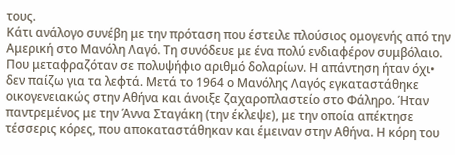τους.
Κάτι ανάλογο συνέβη με την πρόταση που έστειλε πλούσιος ομογενής από την Αμερική στο Μανόλη Λαγό. Τη συνόδευε με ένα πολύ ενδιαφέρον συμβόλαιο. Που μεταφραζόταν σε πολυψήφιο αριθμό δολαρίων. Η απάντηση ήταν όχι• δεν παίζω για τα λεφτά. Μετά το 1964 ο Μανόλης Λαγός εγκαταστάθηκε οικογενειακώς στην Αθήνα και άνοιξε ζαχαροπλαστείο στο Φάληρο. Ήταν παντρεμένος με την Άννα Σταγάκη (την έκλεψε), με την οποία απέκτησε τέσσερις κόρες, που αποκαταστάθηκαν και έμειναν στην Αθήνα. Η κόρη του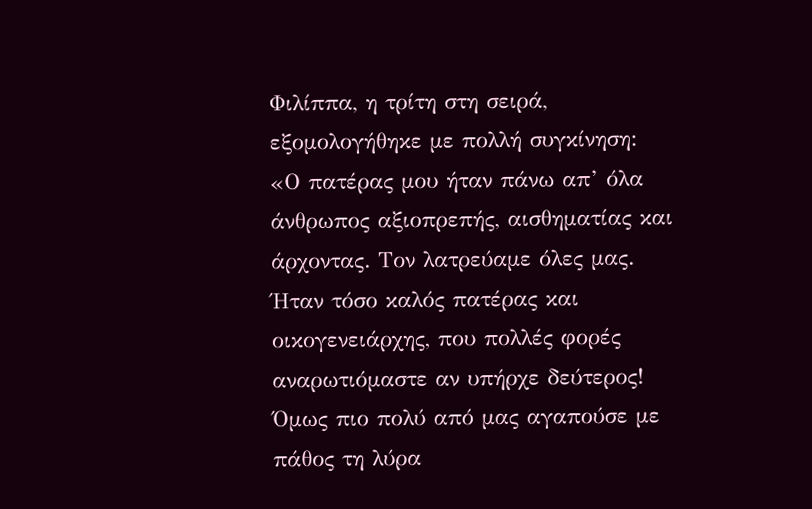Φιλίππα, η τρίτη στη σειρά, εξομολογήθηκε με πολλή συγκίνηση:
«Ο πατέρας μου ήταν πάνω απ’ όλα άνθρωπος αξιοπρεπής, αισθηματίας και άρχοντας. Τον λατρεύαμε όλες μας. Ήταν τόσο καλός πατέρας και οικογενειάρχης, που πολλές φορές αναρωτιόμαστε αν υπήρχε δεύτερος! Όμως πιο πολύ από μας αγαπούσε με πάθος τη λύρα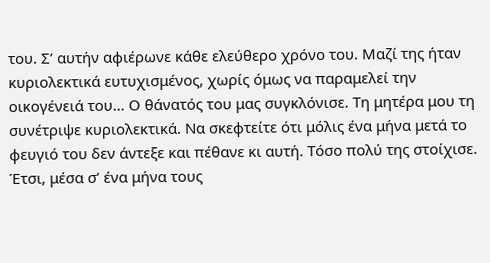του. Σ’ αυτήν αφιέρωνε κάθε ελεύθερο χρόνο του. Μαζί της ήταν κυριολεκτικά ευτυχισμένος, χωρίς όμως να παραμελεί την οικογένειά του... Ο θάνατός του μας συγκλόνισε. Τη μητέρα μου τη συνέτριψε κυριολεκτικά. Να σκεφτείτε ότι μόλις ένα μήνα μετά το φευγιό του δεν άντεξε και πέθανε κι αυτή. Τόσο πολύ της στοίχισε. Έτσι, μέσα σ’ ένα μήνα τους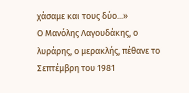χάσαμε και τους δύο...»
Ο Μανόλης Λαγουδάκης, ο λυράρης, ο μερακλής, πέθανε το Σεπτέμβρη του 1981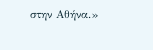στην Αθήνα.»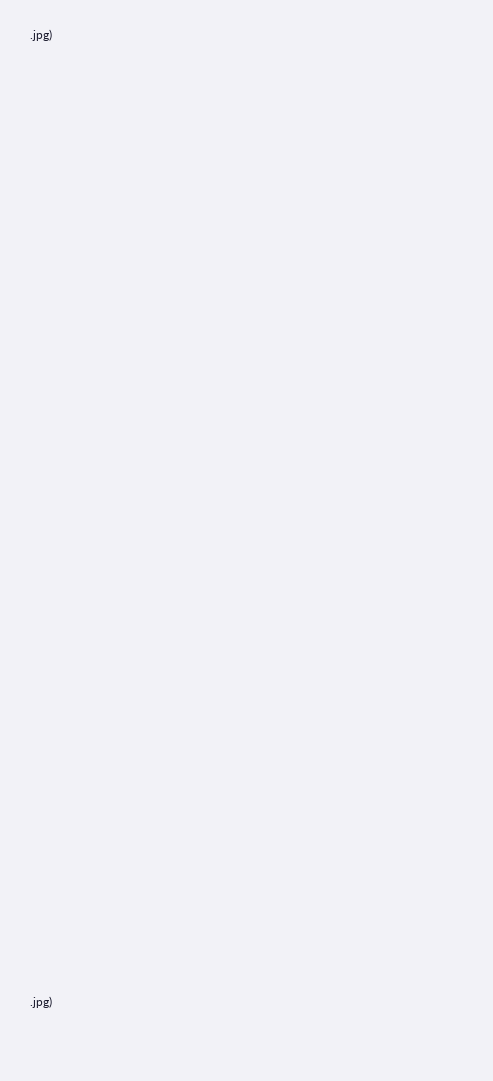.jpg)








































.jpg)